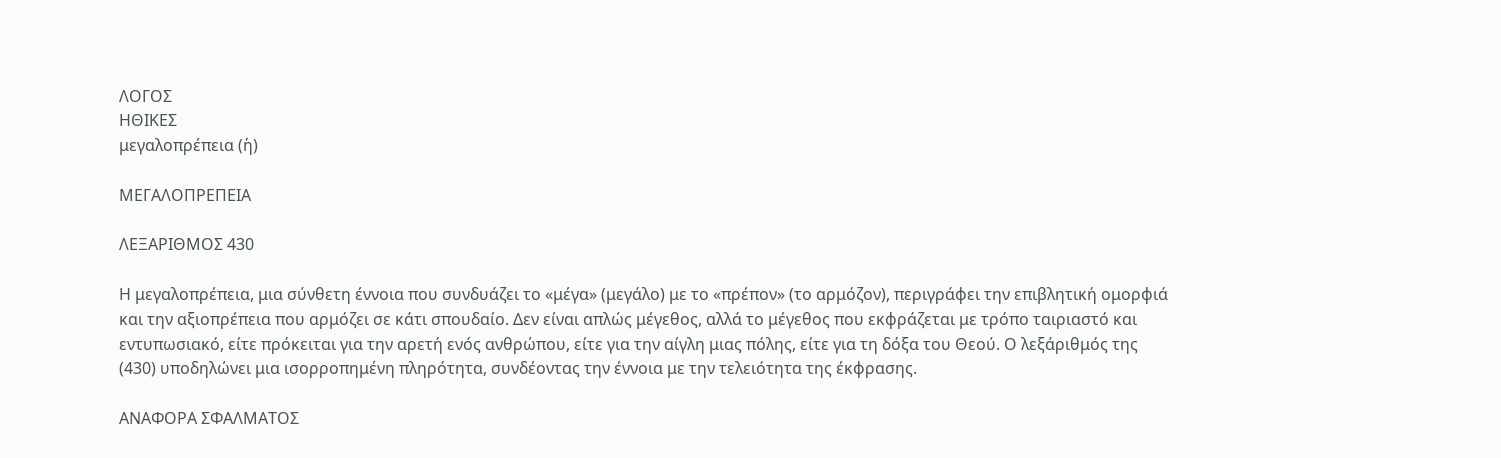ΛΟΓΟΣ
ΗΘΙΚΕΣ
μεγαλοπρέπεια (ἡ)

ΜΕΓΑΛΟΠΡΕΠΕΙΑ

ΛΕΞΑΡΙΘΜΟΣ 430

Η μεγαλοπρέπεια, μια σύνθετη έννοια που συνδυάζει το «μέγα» (μεγάλο) με το «πρέπον» (το αρμόζον), περιγράφει την επιβλητική ομορφιά και την αξιοπρέπεια που αρμόζει σε κάτι σπουδαίο. Δεν είναι απλώς μέγεθος, αλλά το μέγεθος που εκφράζεται με τρόπο ταιριαστό και εντυπωσιακό, είτε πρόκειται για την αρετή ενός ανθρώπου, είτε για την αίγλη μιας πόλης, είτε για τη δόξα του Θεού. Ο λεξάριθμός της (430) υποδηλώνει μια ισορροπημένη πληρότητα, συνδέοντας την έννοια με την τελειότητα της έκφρασης.

ΑΝΑΦΟΡΑ ΣΦΑΛΜΑΤΟΣ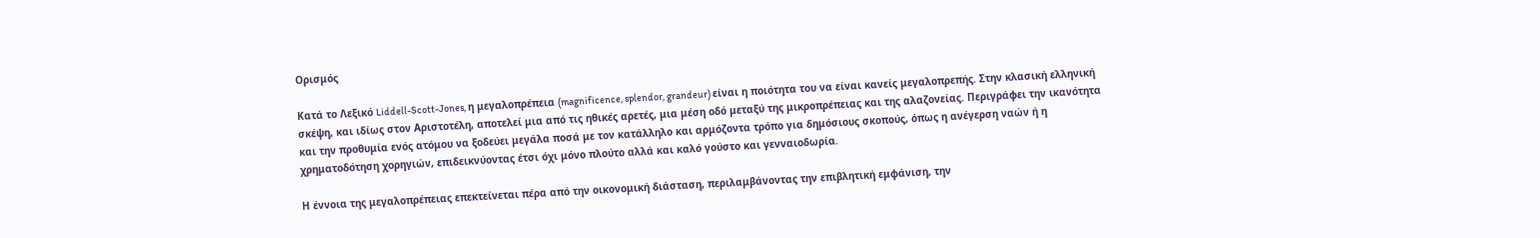Ορισμός

Κατά το Λεξικό Liddell-Scott-Jones, η μεγαλοπρέπεια (magnificence, splendor, grandeur) είναι η ποιότητα του να είναι κανείς μεγαλοπρεπής. Στην κλασική ελληνική σκέψη, και ιδίως στον Αριστοτέλη, αποτελεί μια από τις ηθικές αρετές, μια μέση οδό μεταξύ της μικροπρέπειας και της αλαζονείας. Περιγράφει την ικανότητα και την προθυμία ενός ατόμου να ξοδεύει μεγάλα ποσά με τον κατάλληλο και αρμόζοντα τρόπο για δημόσιους σκοπούς, όπως η ανέγερση ναών ή η χρηματοδότηση χορηγιών, επιδεικνύοντας έτσι όχι μόνο πλούτο αλλά και καλό γούστο και γενναιοδωρία.

Η έννοια της μεγαλοπρέπειας επεκτείνεται πέρα από την οικονομική διάσταση, περιλαμβάνοντας την επιβλητική εμφάνιση, την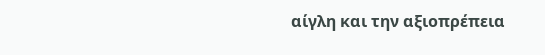αίγλη και την αξιοπρέπεια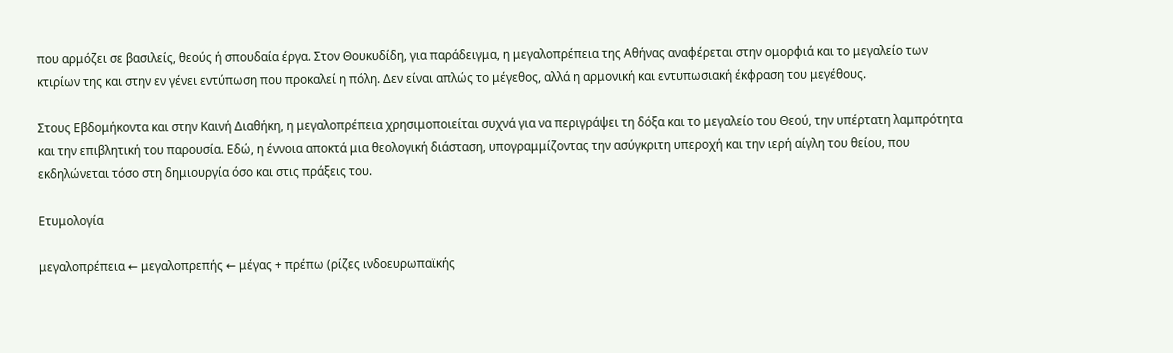που αρμόζει σε βασιλείς, θεούς ή σπουδαία έργα. Στον Θουκυδίδη, για παράδειγμα, η μεγαλοπρέπεια της Αθήνας αναφέρεται στην ομορφιά και το μεγαλείο των κτιρίων της και στην εν γένει εντύπωση που προκαλεί η πόλη. Δεν είναι απλώς το μέγεθος, αλλά η αρμονική και εντυπωσιακή έκφραση του μεγέθους.

Στους Εβδομήκοντα και στην Καινή Διαθήκη, η μεγαλοπρέπεια χρησιμοποιείται συχνά για να περιγράψει τη δόξα και το μεγαλείο του Θεού, την υπέρτατη λαμπρότητα και την επιβλητική του παρουσία. Εδώ, η έννοια αποκτά μια θεολογική διάσταση, υπογραμμίζοντας την ασύγκριτη υπεροχή και την ιερή αίγλη του θείου, που εκδηλώνεται τόσο στη δημιουργία όσο και στις πράξεις του.

Ετυμολογία

μεγαλοπρέπεια ← μεγαλοπρεπής ← μέγας + πρέπω (ρίζες ινδοευρωπαϊκής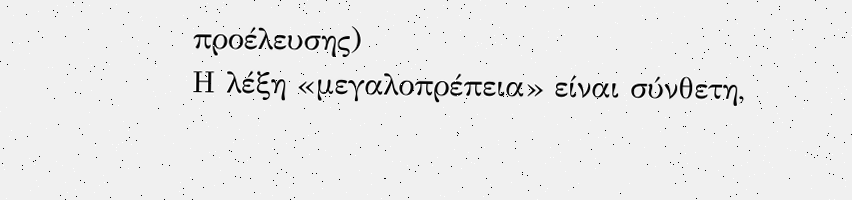προέλευσης)
Η λέξη «μεγαλοπρέπεια» είναι σύνθετη,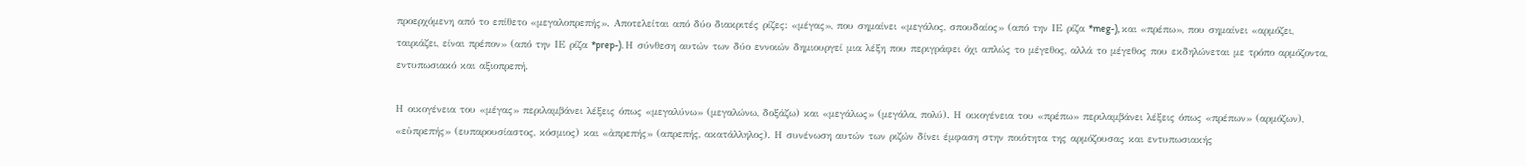προερχόμενη από το επίθετο «μεγαλοπρεπής». Αποτελείται από δύο διακριτές ρίζες: «μέγας», που σημαίνει «μεγάλος, σπουδαίος» (από την ΙΕ ρίζα *meg-), και «πρέπω», που σημαίνει «αρμόζει, ταιριάζει, είναι πρέπον» (από την ΙΕ ρίζα *prep-). Η σύνθεση αυτών των δύο εννοιών δημιουργεί μια λέξη που περιγράφει όχι απλώς το μέγεθος, αλλά το μέγεθος που εκδηλώνεται με τρόπο αρμόζοντα, εντυπωσιακό και αξιοπρεπή.

Η οικογένεια του «μέγας» περιλαμβάνει λέξεις όπως «μεγαλύνω» (μεγαλώνω, δοξάζω) και «μεγάλως» (μεγάλα, πολύ). Η οικογένεια του «πρέπω» περιλαμβάνει λέξεις όπως «πρέπων» (αρμόζων), «εὐπρεπής» (ευπαρουσίαστος, κόσμιος) και «ἀπρεπής» (απρεπής, ακατάλληλος). Η συνένωση αυτών των ριζών δίνει έμφαση στην ποιότητα της αρμόζουσας και εντυπωσιακής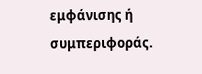εμφάνισης ή συμπεριφοράς.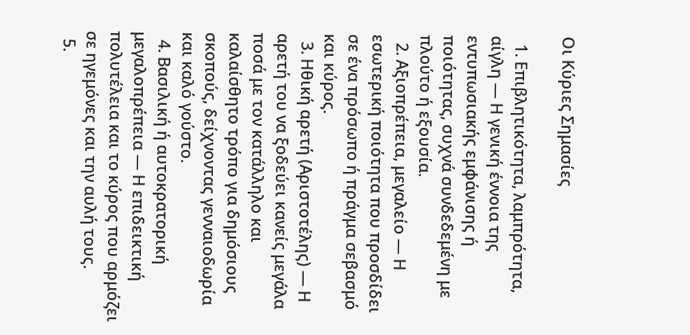Οι Κύριες Σημασίες

  1. Επιβλητικότητα, λαμπρότητα, αίγλη — Η γενική έννοια της εντυπωσιακής εμφάνισης ή ποιότητας, συχνά συνδεδεμένη με πλούτο ή εξουσία.
  2. Αξιοπρέπεια, μεγαλείο — Η εσωτερική ποιότητα που προσδίδει σε ένα πρόσωπο ή πράγμα σεβασμό και κύρος.
  3. Ηθική αρετή (Αριστοτέλης) — Η αρετή του να ξοδεύει κανείς μεγάλα ποσά με τον κατάλληλο και καλαίσθητο τρόπο για δημόσιους σκοπούς, δείχνοντας γενναιοδωρία και καλό γούστο.
  4. Βασιλική ή αυτοκρατορική μεγαλοπρέπεια — Η επιδεικτική πολυτέλεια και το κύρος που αρμόζει σε ηγεμόνες και την αυλή τους.
  5.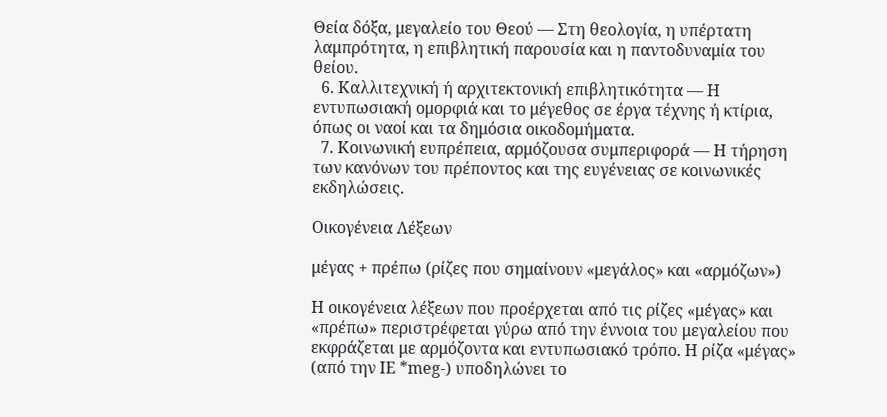Θεία δόξα, μεγαλείο του Θεού — Στη θεολογία, η υπέρτατη λαμπρότητα, η επιβλητική παρουσία και η παντοδυναμία του θείου.
  6. Καλλιτεχνική ή αρχιτεκτονική επιβλητικότητα — Η εντυπωσιακή ομορφιά και το μέγεθος σε έργα τέχνης ή κτίρια, όπως οι ναοί και τα δημόσια οικοδομήματα.
  7. Κοινωνική ευπρέπεια, αρμόζουσα συμπεριφορά — Η τήρηση των κανόνων του πρέποντος και της ευγένειας σε κοινωνικές εκδηλώσεις.

Οικογένεια Λέξεων

μέγας + πρέπω (ρίζες που σημαίνουν «μεγάλος» και «αρμόζων»)

Η οικογένεια λέξεων που προέρχεται από τις ρίζες «μέγας» και «πρέπω» περιστρέφεται γύρω από την έννοια του μεγαλείου που εκφράζεται με αρμόζοντα και εντυπωσιακό τρόπο. Η ρίζα «μέγας» (από την ΙΕ *meg-) υποδηλώνει το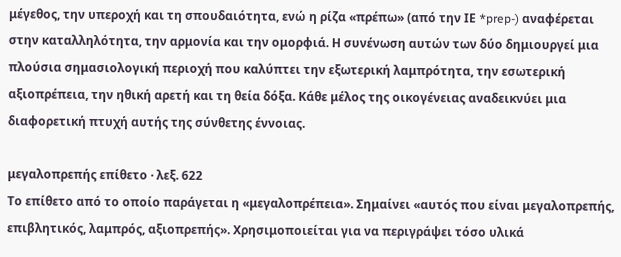μέγεθος, την υπεροχή και τη σπουδαιότητα, ενώ η ρίζα «πρέπω» (από την ΙΕ *prep-) αναφέρεται στην καταλληλότητα, την αρμονία και την ομορφιά. Η συνένωση αυτών των δύο δημιουργεί μια πλούσια σημασιολογική περιοχή που καλύπτει την εξωτερική λαμπρότητα, την εσωτερική αξιοπρέπεια, την ηθική αρετή και τη θεία δόξα. Κάθε μέλος της οικογένειας αναδεικνύει μια διαφορετική πτυχή αυτής της σύνθετης έννοιας.

μεγαλοπρεπής επίθετο · λεξ. 622
Το επίθετο από το οποίο παράγεται η «μεγαλοπρέπεια». Σημαίνει «αυτός που είναι μεγαλοπρεπής, επιβλητικός, λαμπρός, αξιοπρεπής». Χρησιμοποιείται για να περιγράψει τόσο υλικά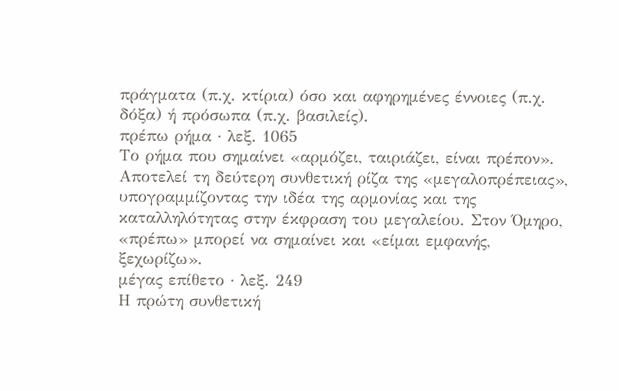πράγματα (π.χ. κτίρια) όσο και αφηρημένες έννοιες (π.χ. δόξα) ή πρόσωπα (π.χ. βασιλείς).
πρέπω ρήμα · λεξ. 1065
Το ρήμα που σημαίνει «αρμόζει, ταιριάζει, είναι πρέπον». Αποτελεί τη δεύτερη συνθετική ρίζα της «μεγαλοπρέπειας», υπογραμμίζοντας την ιδέα της αρμονίας και της καταλληλότητας στην έκφραση του μεγαλείου. Στον Όμηρο, «πρέπω» μπορεί να σημαίνει και «είμαι εμφανής, ξεχωρίζω».
μέγας επίθετο · λεξ. 249
Η πρώτη συνθετική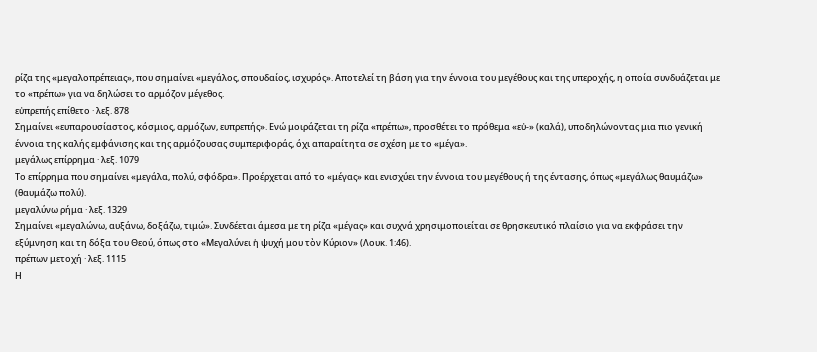ρίζα της «μεγαλοπρέπειας», που σημαίνει «μεγάλος, σπουδαίος, ισχυρός». Αποτελεί τη βάση για την έννοια του μεγέθους και της υπεροχής, η οποία συνδυάζεται με το «πρέπω» για να δηλώσει το αρμόζον μέγεθος.
εὐπρεπής επίθετο · λεξ. 878
Σημαίνει «ευπαρουσίαστος, κόσμιος, αρμόζων, ευπρεπής». Ενώ μοιράζεται τη ρίζα «πρέπω», προσθέτει το πρόθεμα «εὐ-» (καλά), υποδηλώνοντας μια πιο γενική έννοια της καλής εμφάνισης και της αρμόζουσας συμπεριφοράς, όχι απαραίτητα σε σχέση με το «μέγα».
μεγάλως επίρρημα · λεξ. 1079
Το επίρρημα που σημαίνει «μεγάλα, πολύ, σφόδρα». Προέρχεται από το «μέγας» και ενισχύει την έννοια του μεγέθους ή της έντασης, όπως «μεγάλως θαυμάζω» (θαυμάζω πολύ).
μεγαλύνω ρήμα · λεξ. 1329
Σημαίνει «μεγαλώνω, αυξάνω, δοξάζω, τιμώ». Συνδέεται άμεσα με τη ρίζα «μέγας» και συχνά χρησιμοποιείται σε θρησκευτικό πλαίσιο για να εκφράσει την εξύμνηση και τη δόξα του Θεού, όπως στο «Μεγαλύνει ἡ ψυχή μου τὸν Κύριον» (Λουκ. 1:46).
πρέπων μετοχή · λεξ. 1115
Η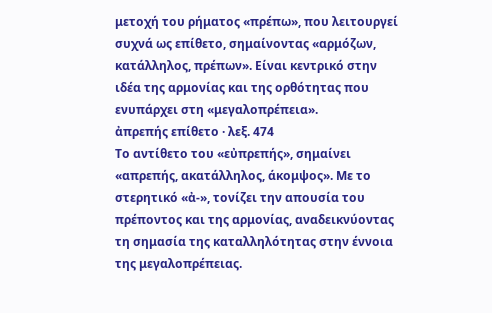μετοχή του ρήματος «πρέπω», που λειτουργεί συχνά ως επίθετο, σημαίνοντας «αρμόζων, κατάλληλος, πρέπων». Είναι κεντρικό στην ιδέα της αρμονίας και της ορθότητας που ενυπάρχει στη «μεγαλοπρέπεια».
ἀπρεπής επίθετο · λεξ. 474
Το αντίθετο του «εὐπρεπής», σημαίνει «απρεπής, ακατάλληλος, άκομψος». Με το στερητικό «ἀ-», τονίζει την απουσία του πρέποντος και της αρμονίας, αναδεικνύοντας τη σημασία της καταλληλότητας στην έννοια της μεγαλοπρέπειας.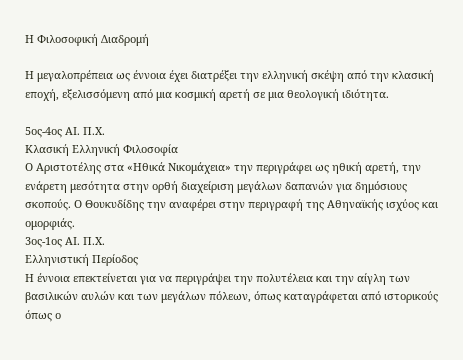Η Φιλοσοφική Διαδρομή

Η μεγαλοπρέπεια ως έννοια έχει διατρέξει την ελληνική σκέψη από την κλασική εποχή, εξελισσόμενη από μια κοσμική αρετή σε μια θεολογική ιδιότητα.

5ος-4ος ΑΙ. Π.Χ.
Κλασική Ελληνική Φιλοσοφία
Ο Αριστοτέλης στα «Ηθικά Νικομάχεια» την περιγράφει ως ηθική αρετή, την ενάρετη μεσότητα στην ορθή διαχείριση μεγάλων δαπανών για δημόσιους σκοπούς. Ο Θουκυδίδης την αναφέρει στην περιγραφή της Αθηναϊκής ισχύος και ομορφιάς.
3ος-1ος ΑΙ. Π.Χ.
Ελληνιστική Περίοδος
Η έννοια επεκτείνεται για να περιγράψει την πολυτέλεια και την αίγλη των βασιλικών αυλών και των μεγάλων πόλεων, όπως καταγράφεται από ιστορικούς όπως ο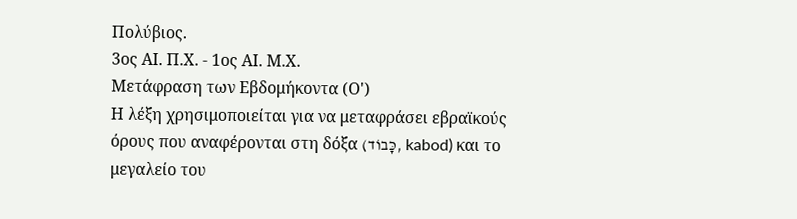Πολύβιος.
3ος ΑΙ. Π.Χ. - 1ος ΑΙ. Μ.Χ.
Μετάφραση των Εβδομήκοντα (Ο')
Η λέξη χρησιμοποιείται για να μεταφράσει εβραϊκούς όρους που αναφέρονται στη δόξα (כָּבוֹד, kabod) και το μεγαλείο του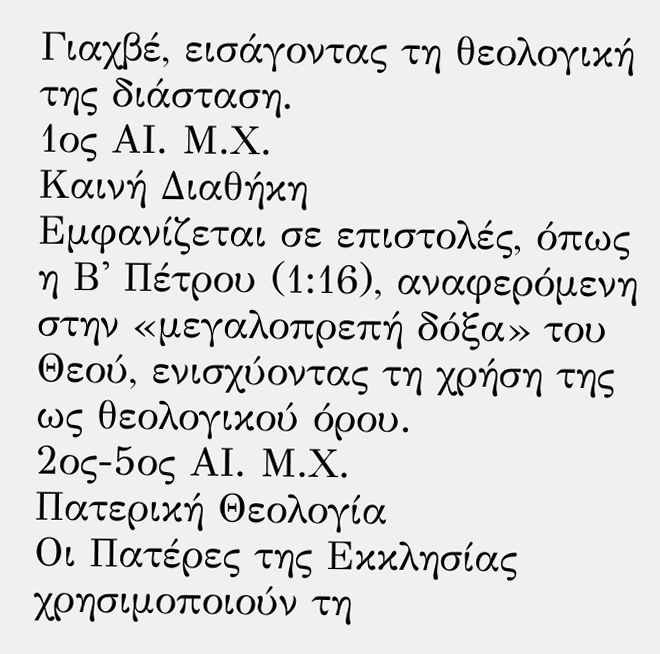Γιαχβέ, εισάγοντας τη θεολογική της διάσταση.
1ος ΑΙ. Μ.Χ.
Καινή Διαθήκη
Εμφανίζεται σε επιστολές, όπως η Β' Πέτρου (1:16), αναφερόμενη στην «μεγαλοπρεπή δόξα» του Θεού, ενισχύοντας τη χρήση της ως θεολογικού όρου.
2ος-5ος ΑΙ. Μ.Χ.
Πατερική Θεολογία
Οι Πατέρες της Εκκλησίας χρησιμοποιούν τη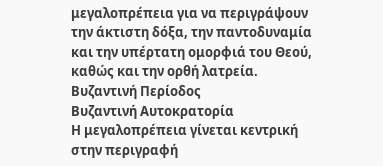μεγαλοπρέπεια για να περιγράψουν την άκτιστη δόξα, την παντοδυναμία και την υπέρτατη ομορφιά του Θεού, καθώς και την ορθή λατρεία.
Βυζαντινή Περίοδος
Βυζαντινή Αυτοκρατορία
Η μεγαλοπρέπεια γίνεται κεντρική στην περιγραφή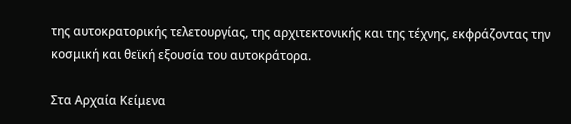της αυτοκρατορικής τελετουργίας, της αρχιτεκτονικής και της τέχνης, εκφράζοντας την κοσμική και θεϊκή εξουσία του αυτοκράτορα.

Στα Αρχαία Κείμενα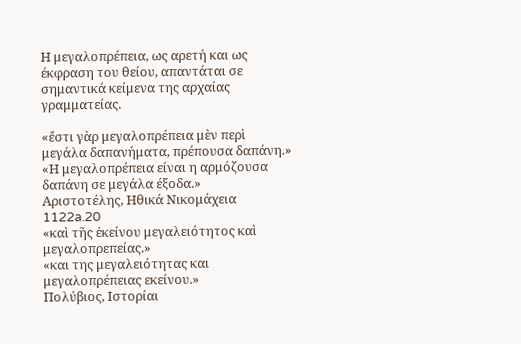Η μεγαλοπρέπεια, ως αρετή και ως έκφραση του θείου, απαντάται σε σημαντικά κείμενα της αρχαίας γραμματείας.

«ἔστι γὰρ μεγαλοπρέπεια μὲν περὶ μεγάλα δαπανήματα, πρέπουσα δαπάνη.»
«Η μεγαλοπρέπεια είναι η αρμόζουσα δαπάνη σε μεγάλα έξοδα.»
Αριστοτέλης, Ηθικά Νικομάχεια 1122a.20
«καὶ τῆς ἐκείνου μεγαλειότητος καὶ μεγαλοπρεπείας.»
«και της μεγαλειότητας και μεγαλοπρέπειας εκείνου.»
Πολύβιος, Ιστορίαι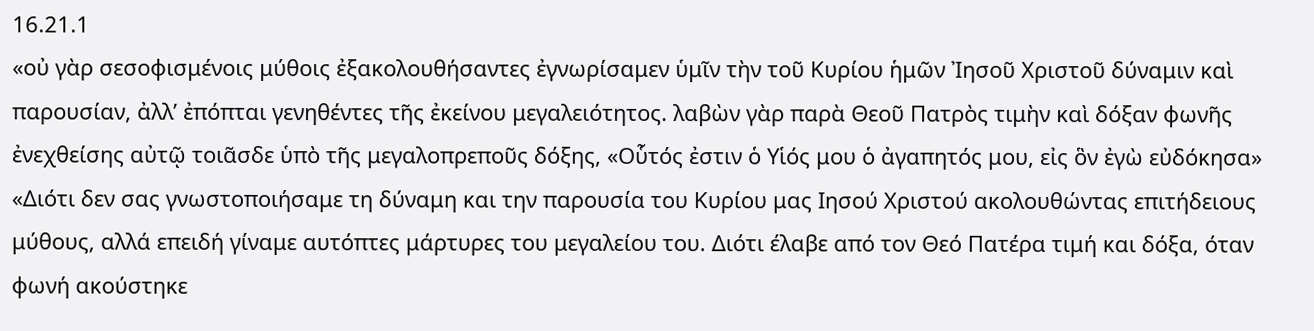16.21.1
«οὐ γὰρ σεσοφισμένοις μύθοις ἐξακολουθήσαντες ἐγνωρίσαμεν ὑμῖν τὴν τοῦ Κυρίου ἡμῶν Ἰησοῦ Χριστοῦ δύναμιν καὶ παρουσίαν, ἀλλ’ ἐπόπται γενηθέντες τῆς ἐκείνου μεγαλειότητος. λαβὼν γὰρ παρὰ Θεοῦ Πατρὸς τιμὴν καὶ δόξαν φωνῆς ἐνεχθείσης αὐτῷ τοιᾶσδε ὑπὸ τῆς μεγαλοπρεποῦς δόξης, «Οὗτός ἐστιν ὁ Υἱός μου ὁ ἀγαπητός μου, εἰς ὃν ἐγὼ εὐδόκησα»
«Διότι δεν σας γνωστοποιήσαμε τη δύναμη και την παρουσία του Κυρίου μας Ιησού Χριστού ακολουθώντας επιτήδειους μύθους, αλλά επειδή γίναμε αυτόπτες μάρτυρες του μεγαλείου του. Διότι έλαβε από τον Θεό Πατέρα τιμή και δόξα, όταν φωνή ακούστηκε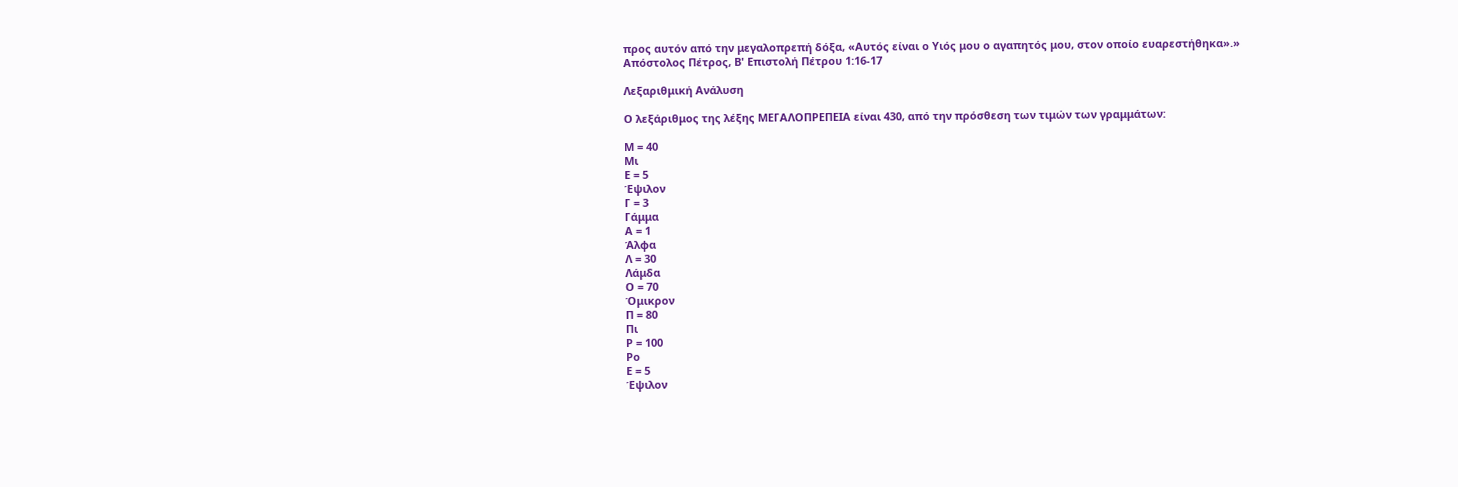προς αυτόν από την μεγαλοπρεπή δόξα, «Αυτός είναι ο Υιός μου ο αγαπητός μου, στον οποίο ευαρεστήθηκα».»
Απόστολος Πέτρος, Β' Επιστολή Πέτρου 1:16-17

Λεξαριθμική Ανάλυση

Ο λεξάριθμος της λέξης ΜΕΓΑΛΟΠΡΕΠΕΙΑ είναι 430, από την πρόσθεση των τιμών των γραμμάτων:

Μ = 40
Μι
Ε = 5
Έψιλον
Γ = 3
Γάμμα
Α = 1
Άλφα
Λ = 30
Λάμδα
Ο = 70
Όμικρον
Π = 80
Πι
Ρ = 100
Ρο
Ε = 5
Έψιλον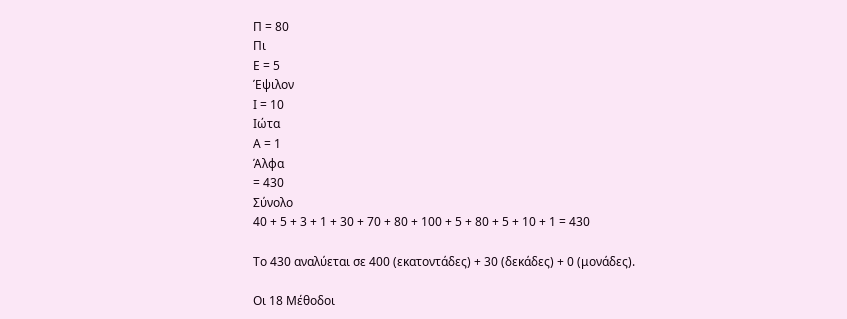Π = 80
Πι
Ε = 5
Έψιλον
Ι = 10
Ιώτα
Α = 1
Άλφα
= 430
Σύνολο
40 + 5 + 3 + 1 + 30 + 70 + 80 + 100 + 5 + 80 + 5 + 10 + 1 = 430

Το 430 αναλύεται σε 400 (εκατοντάδες) + 30 (δεκάδες) + 0 (μονάδες).

Οι 18 Μέθοδοι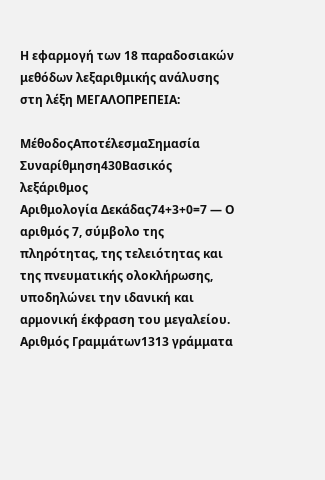Η εφαρμογή των 18 παραδοσιακών μεθόδων λεξαριθμικής ανάλυσης στη λέξη ΜΕΓΑΛΟΠΡΕΠΕΙΑ:

ΜέθοδοςΑποτέλεσμαΣημασία
Συναρίθμηση430Βασικός λεξάριθμος
Αριθμολογία Δεκάδας74+3+0=7 — Ο αριθμός 7, σύμβολο της πληρότητας, της τελειότητας και της πνευματικής ολοκλήρωσης, υποδηλώνει την ιδανική και αρμονική έκφραση του μεγαλείου.
Αριθμός Γραμμάτων1313 γράμματα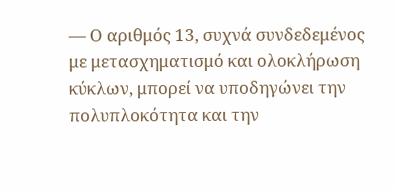— Ο αριθμός 13, συχνά συνδεδεμένος με μετασχηματισμό και ολοκλήρωση κύκλων, μπορεί να υποδηγώνει την πολυπλοκότητα και την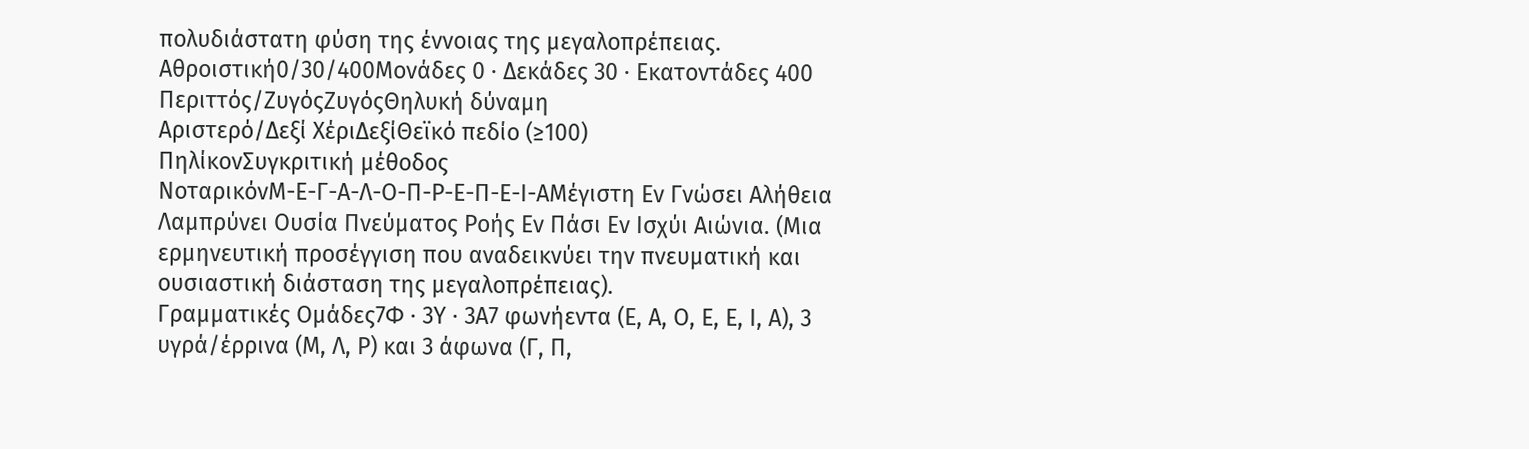πολυδιάστατη φύση της έννοιας της μεγαλοπρέπειας.
Αθροιστική0/30/400Μονάδες 0 · Δεκάδες 30 · Εκατοντάδες 400
Περιττός/ΖυγόςΖυγόςΘηλυκή δύναμη
Αριστερό/Δεξί ΧέριΔεξίΘεϊκό πεδίο (≥100)
ΠηλίκονΣυγκριτική μέθοδος
ΝοταρικόνΜ-Ε-Γ-Α-Λ-Ο-Π-Ρ-Ε-Π-Ε-Ι-ΑΜέγιστη Εν Γνώσει Αλήθεια Λαμπρύνει Ουσία Πνεύματος Ροής Εν Πάσι Εν Ισχύι Αιώνια. (Μια ερμηνευτική προσέγγιση που αναδεικνύει την πνευματική και ουσιαστική διάσταση της μεγαλοπρέπειας).
Γραμματικές Ομάδες7Φ · 3Υ · 3Α7 φωνήεντα (Ε, Α, Ο, Ε, Ε, Ι, Α), 3 υγρά/έρρινα (Μ, Λ, Ρ) και 3 άφωνα (Γ, Π,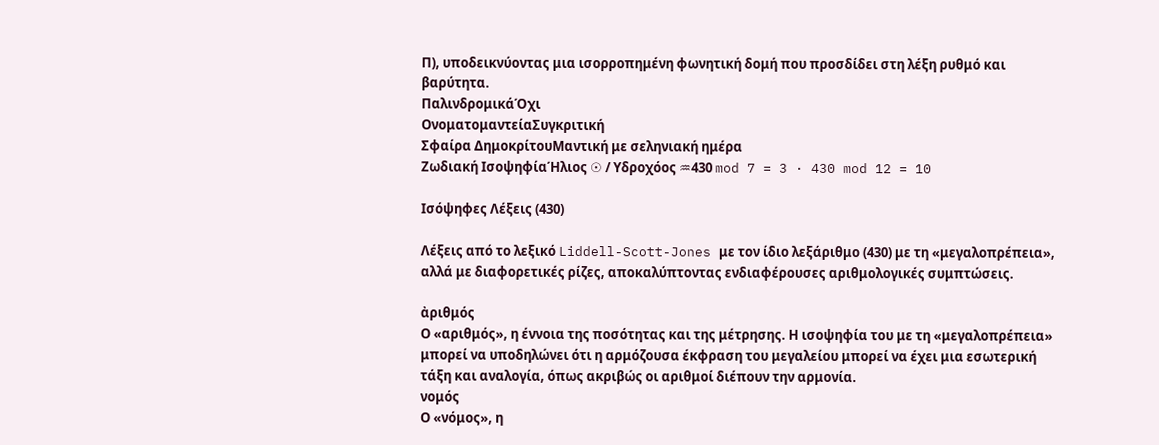Π), υποδεικνύοντας μια ισορροπημένη φωνητική δομή που προσδίδει στη λέξη ρυθμό και βαρύτητα.
ΠαλινδρομικάΌχι
ΟνοματομαντείαΣυγκριτική
Σφαίρα ΔημοκρίτουΜαντική με σεληνιακή ημέρα
Ζωδιακή ΙσοψηφίαΉλιος ☉ / Υδροχόος ♒430 mod 7 = 3 · 430 mod 12 = 10

Ισόψηφες Λέξεις (430)

Λέξεις από το λεξικό Liddell-Scott-Jones με τον ίδιο λεξάριθμο (430) με τη «μεγαλοπρέπεια», αλλά με διαφορετικές ρίζες, αποκαλύπτοντας ενδιαφέρουσες αριθμολογικές συμπτώσεις.

ἀριθμός
Ο «αριθμός», η έννοια της ποσότητας και της μέτρησης. Η ισοψηφία του με τη «μεγαλοπρέπεια» μπορεί να υποδηλώνει ότι η αρμόζουσα έκφραση του μεγαλείου μπορεί να έχει μια εσωτερική τάξη και αναλογία, όπως ακριβώς οι αριθμοί διέπουν την αρμονία.
νομός
Ο «νόμος», η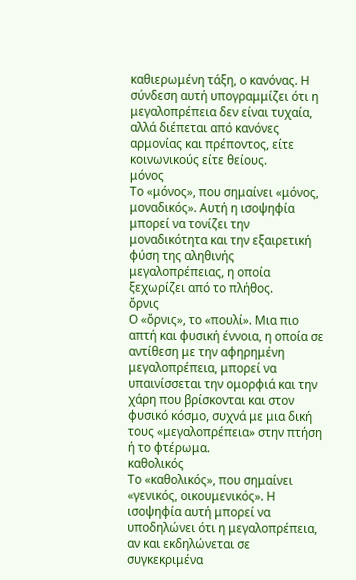καθιερωμένη τάξη, ο κανόνας. Η σύνδεση αυτή υπογραμμίζει ότι η μεγαλοπρέπεια δεν είναι τυχαία, αλλά διέπεται από κανόνες αρμονίας και πρέποντος, είτε κοινωνικούς είτε θείους.
μόνος
Το «μόνος», που σημαίνει «μόνος, μοναδικός». Αυτή η ισοψηφία μπορεί να τονίζει την μοναδικότητα και την εξαιρετική φύση της αληθινής μεγαλοπρέπειας, η οποία ξεχωρίζει από το πλήθος.
ὄρνις
Ο «ὄρνις», το «πουλί». Μια πιο απτή και φυσική έννοια, η οποία σε αντίθεση με την αφηρημένη μεγαλοπρέπεια, μπορεί να υπαινίσσεται την ομορφιά και την χάρη που βρίσκονται και στον φυσικό κόσμο, συχνά με μια δική τους «μεγαλοπρέπεια» στην πτήση ή το φτέρωμα.
καθολικός
Το «καθολικός», που σημαίνει «γενικός, οικουμενικός». Η ισοψηφία αυτή μπορεί να υποδηλώνει ότι η μεγαλοπρέπεια, αν και εκδηλώνεται σε συγκεκριμένα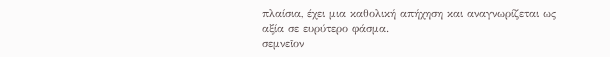πλαίσια, έχει μια καθολική απήχηση και αναγνωρίζεται ως αξία σε ευρύτερο φάσμα.
σεμνεῖον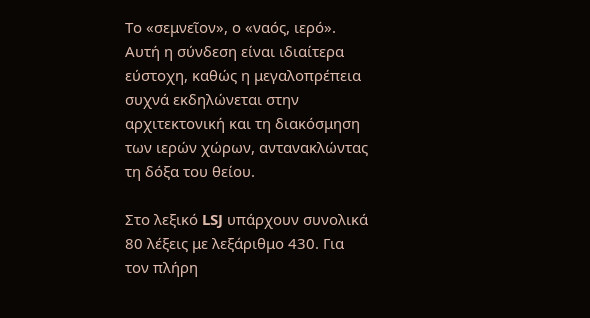Το «σεμνεῖον», ο «ναός, ιερό». Αυτή η σύνδεση είναι ιδιαίτερα εύστοχη, καθώς η μεγαλοπρέπεια συχνά εκδηλώνεται στην αρχιτεκτονική και τη διακόσμηση των ιερών χώρων, αντανακλώντας τη δόξα του θείου.

Στο λεξικό LSJ υπάρχουν συνολικά 80 λέξεις με λεξάριθμο 430. Για τον πλήρη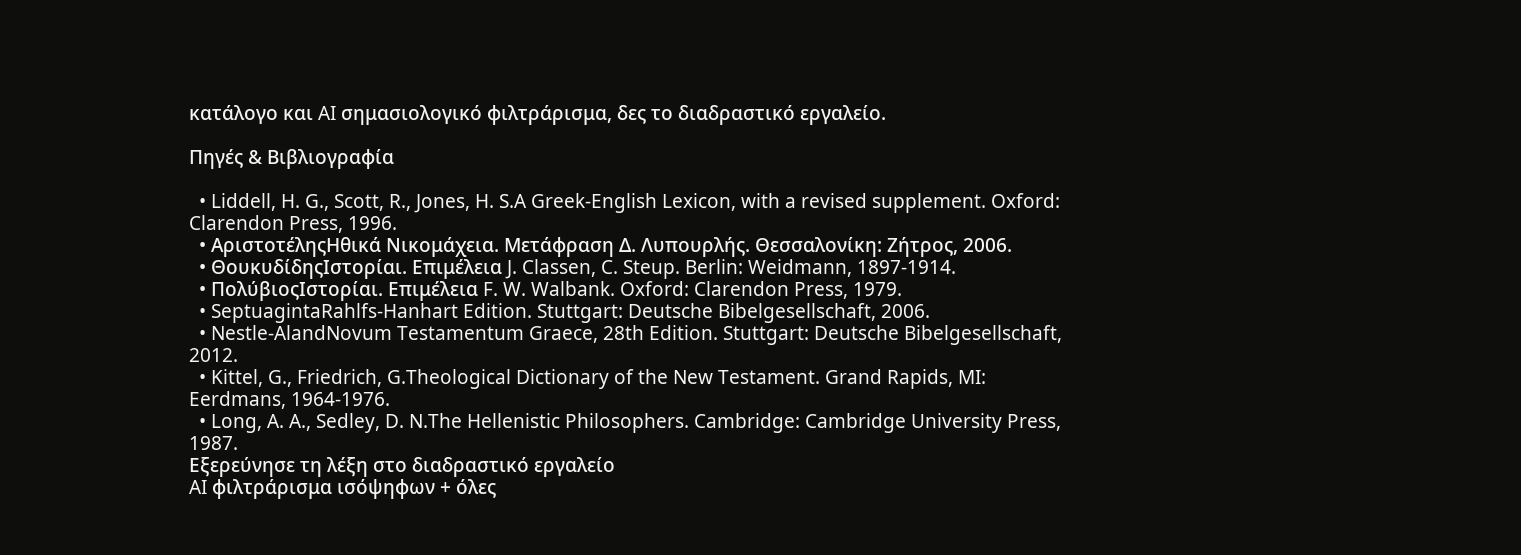κατάλογο και AI σημασιολογικό φιλτράρισμα, δες το διαδραστικό εργαλείο.

Πηγές & Βιβλιογραφία

  • Liddell, H. G., Scott, R., Jones, H. S.A Greek-English Lexicon, with a revised supplement. Oxford: Clarendon Press, 1996.
  • ΑριστοτέληςΗθικά Νικομάχεια. Μετάφραση Δ. Λυπουρλής. Θεσσαλονίκη: Ζήτρος, 2006.
  • ΘουκυδίδηςΙστορίαι. Επιμέλεια J. Classen, C. Steup. Berlin: Weidmann, 1897-1914.
  • ΠολύβιοςΙστορίαι. Επιμέλεια F. W. Walbank. Oxford: Clarendon Press, 1979.
  • SeptuagintaRahlfs-Hanhart Edition. Stuttgart: Deutsche Bibelgesellschaft, 2006.
  • Nestle-AlandNovum Testamentum Graece, 28th Edition. Stuttgart: Deutsche Bibelgesellschaft, 2012.
  • Kittel, G., Friedrich, G.Theological Dictionary of the New Testament. Grand Rapids, MI: Eerdmans, 1964-1976.
  • Long, A. A., Sedley, D. N.The Hellenistic Philosophers. Cambridge: Cambridge University Press, 1987.
Εξερεύνησε τη λέξη στο διαδραστικό εργαλείο
AI φιλτράρισμα ισόψηφων + όλες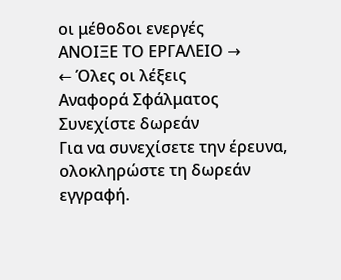οι μέθοδοι ενεργές
ΑΝΟΙΞΕ ΤΟ ΕΡΓΑΛΕΙΟ →
← Όλες οι λέξεις
Αναφορά Σφάλματος
Συνεχίστε δωρεάν
Για να συνεχίσετε την έρευνα, ολοκληρώστε τη δωρεάν εγγραφή.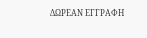ΔΩΡΕΑΝ ΕΓΓΡΑΦΗ